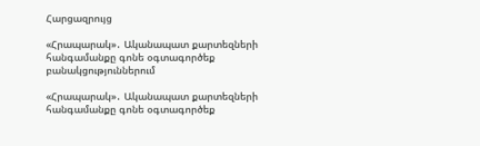Հարցազրույց

«Հրապարակ»․ Ականապատ քարտեզների հանգամանքը գոնե օգտագործեք բանակցություններում

«Հրապարակ»․ Ականապատ քարտեզների հանգամանքը գոնե օգտագործեք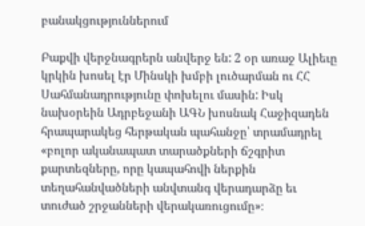բանակցություններում

Բաքվի վերջնագրերն անվերջ են: 2 օր առաջ Ալիեւը կրկին խոսել էր Մինսկի խմբի լուծարման ու ՀՀ Սահմանադրությունը փոխելու մասին: Իսկ նախօրեին Ադրբեջանի ԱԳՆ խոսնակ Հաջիզադեն հրապարակեց հերթական պահանջը՝ տրամադրել «բոլոր ականապատ տարածքների ճշգրիտ քարտեզները, որը կապահովի ներքին տեղահանվածների անվտանգ վերադարձը եւ տուժած շրջանների վերակառուցումը»։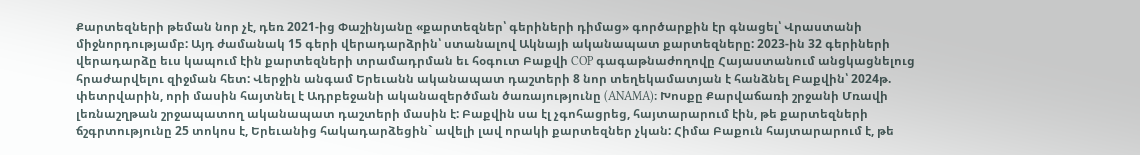Քարտեզների թեման նոր չէ, դեռ 2021-ից Փաշինյանը «քարտեզներ՝ գերիների դիմաց» գործարքին էր գնացել՝ Վրաստանի միջնորդությամբ: Այդ ժամանակ 15 գերի վերադարձրին՝ ստանալով Ակնայի ականապատ քարտեզները: 2023-ին 32 գերիների վերադարձը եւս կապում էին քարտեզների տրամադրման եւ հօգուտ Բաքվի COP գագաթնաժողովը Հայաստանում անցկացնելուց հրաժարվելու զիջման հետ: Վերջին անգամ Երեւանն ականապատ դաշտերի 8 նոր տեղեկամատյան է հանձնել Բաքվին՝ 2024թ. փետրվարին, որի մասին հայտնել է Ադրբեջանի ականազերծման ծառայությունը (ANAMA)։ Խոսքը Քարվաճառի շրջանի Մռավի լեռնաշղթան շրջապատող ականապատ դաշտերի մասին է: Բաքվին սա էլ չգոհացրեց, հայտարարում էին, թե քարտեզների ճշգրտությունը 25 տոկոս է, Երեւանից հակադարձեցին` ավելի լավ որակի քարտեզներ չկան: Հիմա Բաքուն հայտարարում է, թե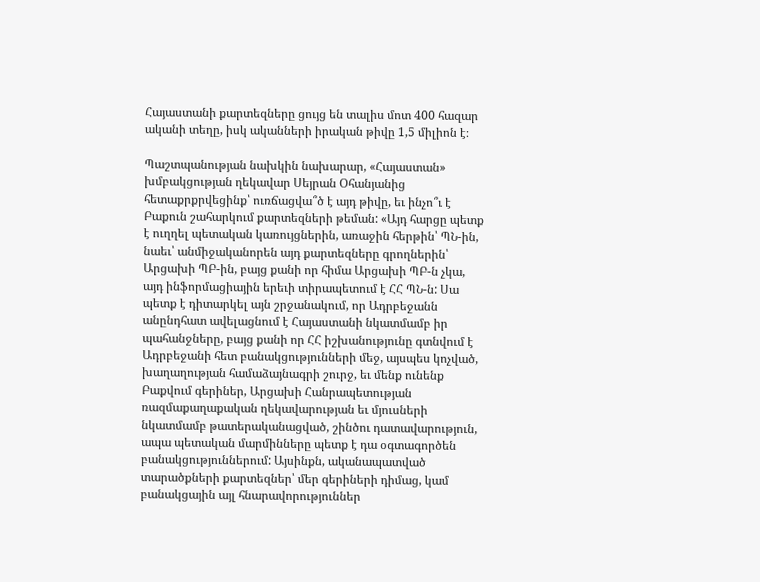Հայաստանի քարտեզները ցույց են տալիս մոտ 400 հազար ականի տեղը, իսկ ականների իրական թիվը 1,5 միլիոն է։

Պաշտպանության նախկին նախարար, «Հայաստան» խմբակցության ղեկավար Սեյրան Օհանյանից հետաքրքրվեցինք՝ ուռճացվա՞ծ է այդ թիվը, եւ ինչո՞ւ է Բաքուն շահարկում քարտեզների թեման: «Այդ հարցը պետք է ուղղել պետական կառույցներին, առաջին հերթին՝ ՊՆ-ին, նաեւ՝ անմիջականորեն այդ քարտեզները գրողներին՝ Արցախի ՊԲ-ին, բայց քանի որ հիմա Արցախի ՊԲ-ն չկա, այդ ինֆորմացիային երեւի տիրապետում է ՀՀ ՊՆ-ն: Սա պետք է դիտարկել այն շրջանակում, որ Ադրբեջանն անընդհատ ավելացնում է Հայաստանի նկատմամբ իր պահանջները, բայց քանի որ ՀՀ իշխանությունը գտնվում է Ադրբեջանի հետ բանակցությունների մեջ, այսպես կոչված, խաղաղության համաձայնագրի շուրջ, եւ մենք ունենք Բաքվում գերիներ, Արցախի Հանրապետության ռազմաքաղաքական ղեկավարության եւ մյուսների նկատմամբ թատերականացված, շինծու դատավարություն, ապա պետական մարմինները պետք է դա օգտագործեն բանակցություններում: Այսինքն, ականապատված տարածքների քարտեզներ՝ մեր գերիների դիմաց, կամ բանակցային այլ հնարավորություններ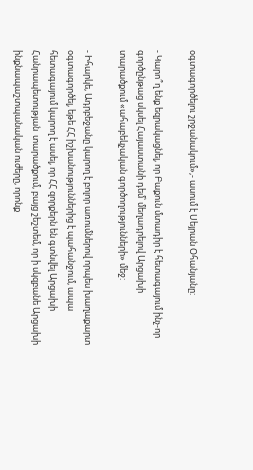օգտագործելու շրջանակում»,- ասում է Սեյրան Օհանյանը:

- Կարո՞ղ ենք եզրակացնել, որ Բաքուն մտադիր է հետագայում ինչ-որ գործընթաց սկսել Հայաստանի դեմ՝ մեղադրելով Արցախի տարածքում «ահաբեկչական գործողությունների» մեջ:

- Իհարկե, Ադրբեջանը կարող է բոլոր առումներով որպես խաղաքարտ օգտագործել, եթե ՀՀ իշխանություններից է պահանջում, ապա հետագայում կարող է ասել, որ ՀՀ զորքերն են գտնվել Արցախի Հանրապետության  տարածքում, բայց շեշտեմ, որ ի սկզբանե Արցախի ինքնապաշտպանական ուժերը, որոնք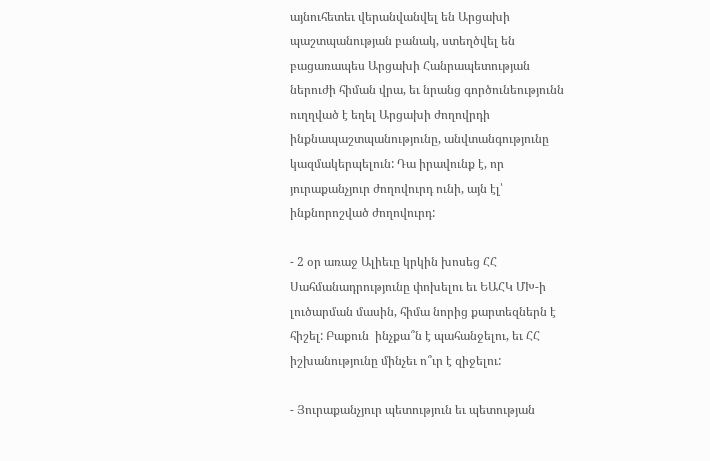այնուհետեւ վերանվանվել են Արցախի պաշտպանության բանակ, ստեղծվել են բացառապես Արցախի Հանրապետության ներուժի հիման վրա, եւ նրանց գործունեությունն ուղղված է եղել Արցախի ժողովրդի ինքնապաշտպանությունը, անվտանգությունը կազմակերպելուն: Դա իրավունք է, որ յուրաքանչյուր ժողովուրդ ունի, այն էլ՝ ինքնորոշված ժողովուրդ:

- 2 օր առաջ Ալիեւը կրկին խոսեց ՀՀ Սահմանադրությունը փոխելու եւ ԵԱՀԿ ՄԽ-ի լուծարման մասին, հիմա նորից քարտեզներն է հիշել: Բաքուն  ինչքա՞ն է պահանջելու, եւ ՀՀ իշխանությունը մինչեւ ո՞ւր է զիջելու:

- Յուրաքանչյուր պետություն եւ պետության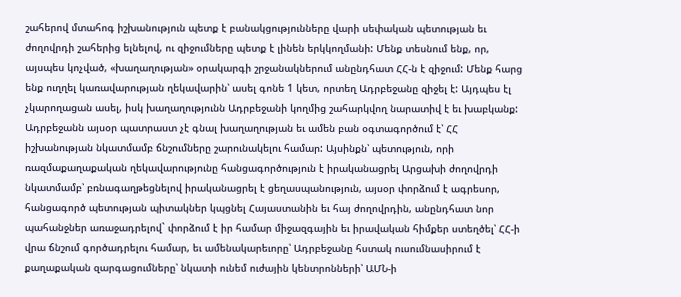շահերով մտահոգ իշխանություն պետք է բանակցությունները վարի սեփական պետության եւ ժողովրդի շահերից ելնելով, ու զիջումները պետք է լինեն երկկողմանի: Մենք տեսնում ենք, որ, այսպես կոչված, «խաղաղության» օրակարգի շրջանակներում անընդհատ ՀՀ-ն է զիջում: Մենք հարց ենք ուղղել կառավարության ղեկավարին՝ ասել գոնե 1 կետ, որտեղ Ադրբեջանը զիջել է: Այդպես էլ չկարողացան ասել, իսկ խաղաղությունն Ադրբեջանի կողմից շահարկվող նարատիվ է եւ խաբկանք: Ադրբեջանն այսօր պատրաստ չէ գնալ խաղաղության եւ ամեն բան օգտագործում է՝ ՀՀ իշխանության նկատմամբ ճնշումները շարունակելու համար: Այսինքն՝ պետություն, որի ռազմաքաղաքական ղեկավարությունը հանցագործություն է իրականացրել Արցախի ժողովրդի նկատմամբ՝ բռնագաղթեցնելով իրականացրել է ցեղասպանություն, այսօր փորձում է ագրեսոր, հանցագործ պետության պիտակներ կպցնել Հայաստանին եւ հայ ժողովրդին, անընդհատ նոր պահանջներ առաջադրելով` փորձում է իր համար միջազգային եւ իրավական հիմքեր ստեղծել՝ ՀՀ-ի վրա ճնշում գործադրելու համար, եւ ամենակարեւորը՝ Ադրբեջանը հստակ ուսումնասիրում է քաղաքական զարգացումները՝ նկատի ունեմ ուժային կենտրոնների՝ ԱՄՆ-ի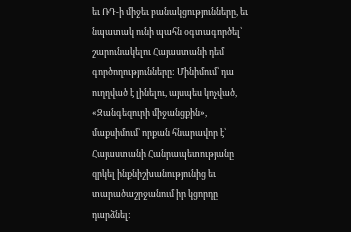եւ ՌԴ-ի միջեւ բանակցությունները, եւ նպատակ ունի պահն օգտագործել՝ շարունակելու Հայաստանի դեմ գործողությունները: Մինիմում՝ դա ուղղված է լինելու, այսպես կոչված, «Զանգեզուրի միջանցքին», մաքսիմում՝ որքան հնարավոր է՝ Հայաստանի Հանրապետությանը զրկել ինքնիշխանությունից եւ տարածաշրջանում իր կցորդը դարձնել: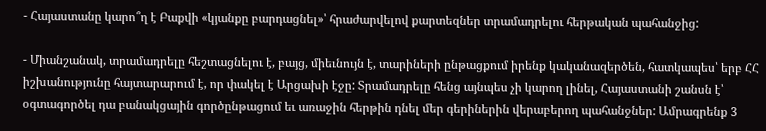- Հայաստանը կարո՞ղ է Բաքվի «կյանքը բարդացնել»՝ հրաժարվելով քարտեզներ տրամադրելու հերթական պահանջից:

- Միանշանակ, տրամադրելը հեշտացնելու է, բայց, միեւնույն է, տարիների ընթացքում իրենք կականազերծեն, հատկապես՝ երբ ՀՀ իշխանությունը հայտարարում է, որ փակել է Արցախի էջը: Տրամադրելը հենց այնպես չի կարող լինել, Հայաստանի շանսն է՝ օգտագործել դա բանակցային գործընթացում եւ առաջին հերթին դնել մեր գերիներին վերաբերող պահանջներ: Ամրագրենք 3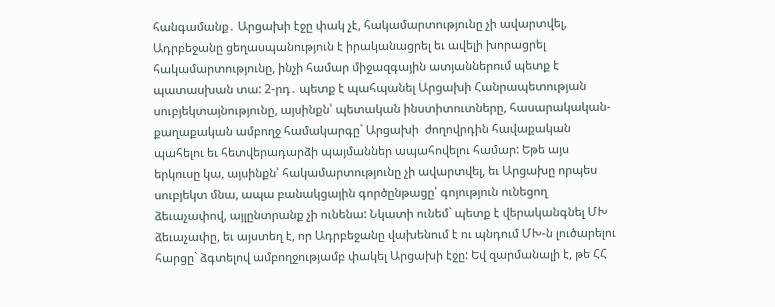հանգամանք․ Արցախի էջը փակ չէ, հակամարտությունը չի ավարտվել, Ադրբեջանը ցեղասպանություն է իրականացրել եւ ավելի խորացրել հակամարտությունը, ինչի համար միջազգային ատյաններում պետք է պատասխան տա: 2-րդ․ պետք է պահպանել Արցախի Հանրապետության սուբյեկտայնությունը, այսինքն՝ պետական ինստիտուտները, հասարակական-քաղաքական ամբողջ համակարգը` Արցախի  ժողովրդին հավաքական պահելու եւ հետվերադարձի պայմաններ ապահովելու համար: Եթե այս երկուսը կա, այսինքն՝ հակամարտությունը չի ավարտվել, եւ Արցախը որպես սուբյեկտ մնա, ապա բանակցային գործընթացը՝ գոյություն ունեցող ձեւաչափով, այլընտրանք չի ունենա: Նկատի ունեմ` պետք է վերականգնել ՄԽ ձեւաչափը, եւ այստեղ է, որ Ադրբեջանը վախենում է ու պնդում ՄԽ-ն լուծարելու հարցը` ձգտելով ամբողջությամբ փակել Արցախի էջը: Եվ զարմանալի է, թե ՀՀ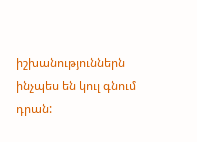իշխանություններն ինչպես են կուլ գնում դրան: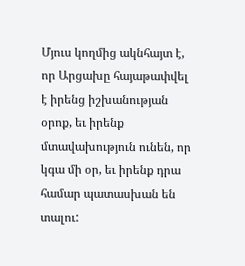Մյուս կողմից ակնհայտ է, որ Արցախը հայաթափվել է իրենց իշխանության օրոք, եւ իրենք մտավախություն ունեն, որ կգա մի օր, եւ իրենք դրա համար պատասխան են տալու: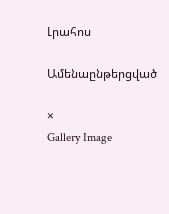Լրահոս

Ամենաընթերցված

×
Gallery Image